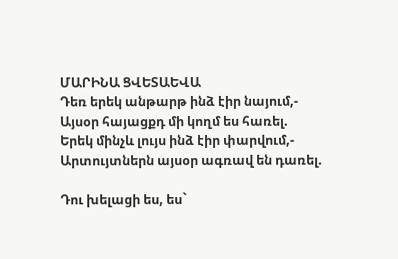ՄԱՐԻՆԱ ՑՎԵՏԱԵՎԱ
Դեռ երեկ անթարթ ինձ էիր նայում,-
Այսօր հայացքդ մի կողմ ես հառել.
Երեկ մինչև լույս ինձ էիր փարվում,-
Արտույտներն այսօր ագռավ են դառել.

Դու խելացի ես, ես`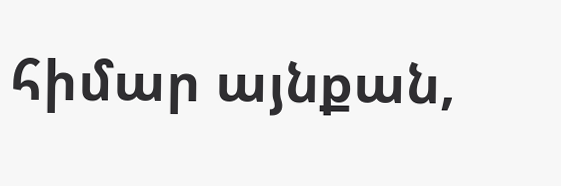հիմար այնքան,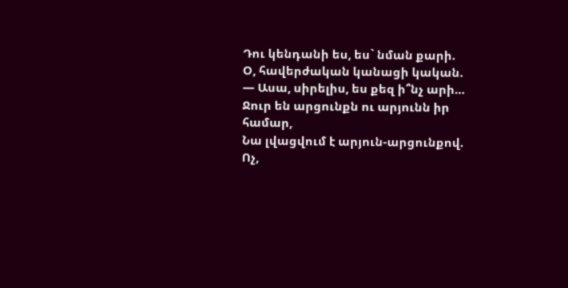Դու կենդանի ես, ես` նման քարի.
Օ, հավերժական կանացի կական.
— Ասա, սիրելիս, ես քեզ ի՞նչ արի…
Ջուր են արցունքն ու արյունն իր համար,
Նա լվացվում է արյուն-արցունքով.
Ոչ,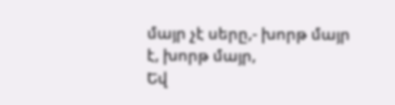մայր չէ սերը,- խորթ մայր է, խորթ մայր,
Եվ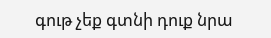գութ չեք գտնի դուք նրա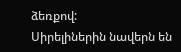ձեռքով:
Սիրելիներին նավերն են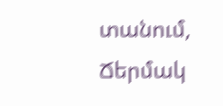տանում,
Ճերմակ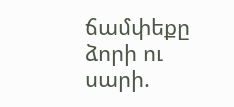ճամփեքը ձորի ու սարի.